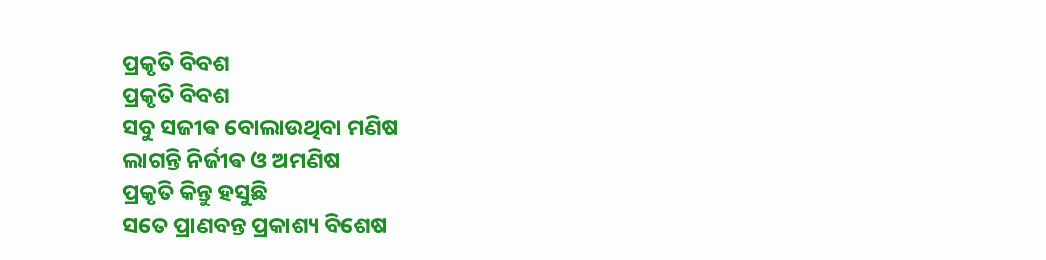ପ୍ରକୃତି ବିବଶ
ପ୍ରକୃତି ବିବଶ
ସବୁ ସଜୀଵ ବୋଲାଉଥିବା ମଣିଷ
ଲାଗନ୍ତି ନିର୍ଜୀଵ ଓ ଅମଣିଷ
ପ୍ରକୃତି କିନ୍ତୁ ହସୁଛି
ସତେ ପ୍ରାଣବନ୍ତ ପ୍ରକାଶ୍ୟ ବିଶେଷ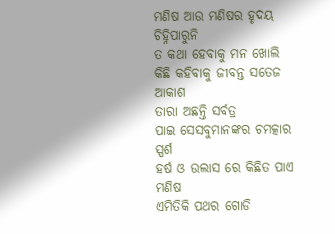ମଣିଷ ଆଉ ମଣିଷର ହୃଦୟ ଚିହ୍ନିପାରୁନି
ତ କଥା ହେବାକୁ ମନ ଖୋଲି
କିଛି କହିବାକୁ ଜୀବନ୍ତ ସତେଜ ଆକାଶ
ତାରା ଅଛନ୍ତି ସର୍ବତ୍ର
ପାଇ ସେସବୁମାନଙ୍କର ଚମତ୍କାର ସ୍ପର୍ଶ
ହର୍ଷ ଓ ଉଲାସ ରେ କିଛିତ ପାଏ ମଣିଷ
ଏମିତିକି ପଥର ଗୋଡି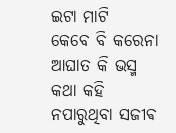ଇଟା ମାଟି
କେବେ ବି କରେନା ଆଘାତ କି ଭସ୍ମ
କଥା କହି ନପାରୁଥିବା ସଜୀଵ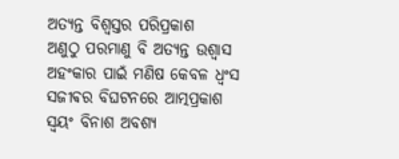ଅତ୍ୟନ୍ତ ବିଶ୍ୱସ୍ତର ପରିପ୍ରକାଶ
ଅଣୁଠୁ ପରମାଣୁ ବି ଅତ୍ୟନ୍ତ ଉଶ୍ୱାସ
ଅହଂକାର ପାଇଁ ମଣିଷ କେବଳ ଧ୍ୱଂସ
ସଜୀଵର ବିଘଟନରେ ଆତ୍ମପ୍ରକାଶ
ସ୍ୱୟଂ ବିନାଶ ଅବଶ୍ୟ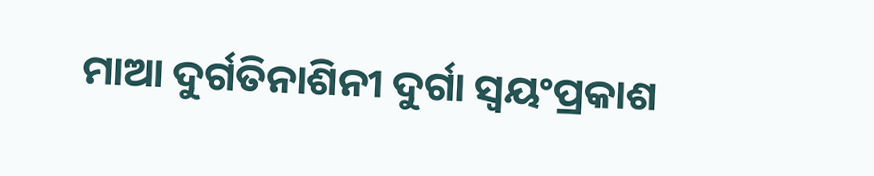ମାଆ ଦୁର୍ଗତିନାଶିନୀ ଦୁର୍ଗା ସ୍ୱୟଂପ୍ରକାଶ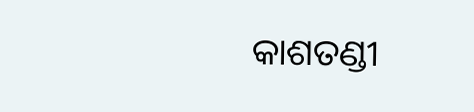କାଶତଣ୍ଡୀ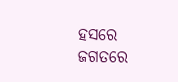ହସରେ ଜଗତରେ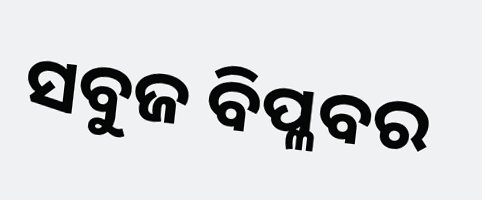ସବୁଜ ବିପ୍ଳବର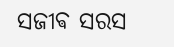ସଜୀଵ ସରସ